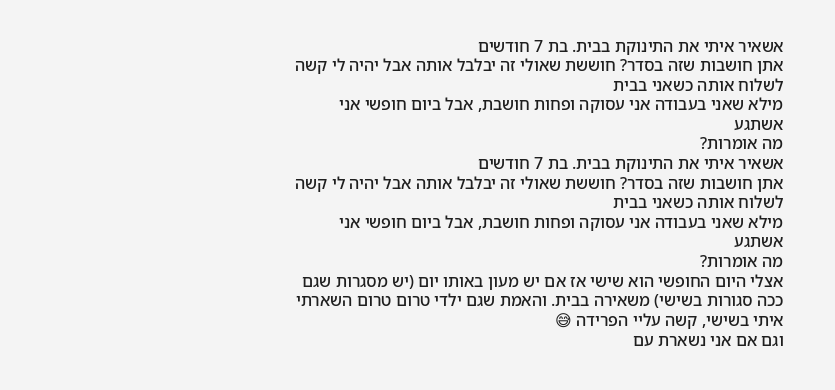אשאיר איתי את התינוקת בבית. בת 7 חודשים
אתן חושבות שזה בסדר? חוששת שאולי זה יבלבל אותה אבל יהיה לי קשה לשלוח אותה כשאני בבית
מילא שאני בעבודה אני עסוקה ופחות חושבת, אבל ביום חופשי אני אשתגע
מה אומרות?
אשאיר איתי את התינוקת בבית. בת 7 חודשים
אתן חושבות שזה בסדר? חוששת שאולי זה יבלבל אותה אבל יהיה לי קשה לשלוח אותה כשאני בבית
מילא שאני בעבודה אני עסוקה ופחות חושבת, אבל ביום חופשי אני אשתגע
מה אומרות?
אצלי היום החופשי הוא שישי אז אם יש מעון באותו יום (יש מסגרות שגם ככה סגורות בשישי) משאירה בבית. והאמת שגם ילדי טרום טרום השארתי איתי בשישי, קשה עליי הפרידה 😅
וגם אם אני נשארת עם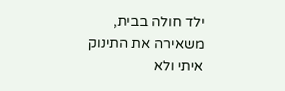ילד חולה בבית, משאירה את התינוק איתי ולא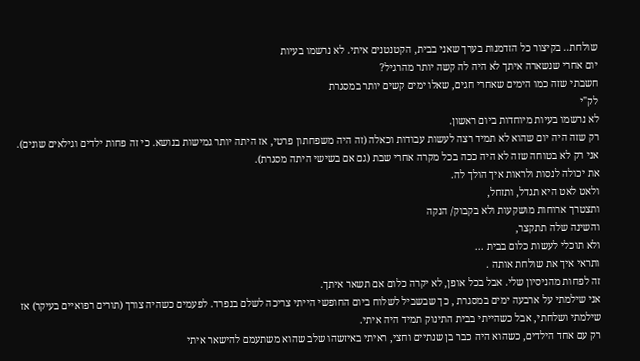שולחת.. בקיצור כל הזדמנות בערך שאני בבית, הקטנטנים איתי. לא נרשמו בעיות
יום אחרי שנשארה איתך לא היה לה קשה יותר מהרגיל?
חשבתי שזה כמו הימים שאחרי חגים, שאלו ימים קשים יותר במסגרת
לק"י
לא נרשמו בעיות מיוחדות ביום ראשון.
רק שזה היה יום שהוא לא תמיד רצה לעשות עבודות וכאלה (זה היה משפחתון פרטי, אז היתה יותר גמישות בנושא. כי זה פחות ילדים וגילאים שונים).
אני רק לא בטוחה שזה לא היה ככה בכל מקרה אחרי שבת (גם אם בשישי היתה מסגרת).
את יכולה לנסות ולראות איך הולך לה.
ולאט לאט היא תגדל, ותזחל,
ותצטרך ארוחות מושקעות ולא בקבוק/ הנקה
והשינה שלה תתקצר,
ולא תוכלי לעשות כלום בבית ...
ותראי איך את שולחת אותה .
זה לפחות מהניסיון שלי. אבל בכל אופן, לא יקרה כלום אם תשאר איתך.
אני שילמתי על ארבעה ימים במסגרת , כך שבשביל לשלוח ביום החופשי הייתי צריכה לשלם בנפרד. לפעמים כשהיה צורך (תורים רפואיים בעיקר) אז שילמתי ושלחתי, אבל כשהייתי בבית התינוק תמיד היה איתי.
רק עם אחד הילדים, כשהוא היה כבר בן שנתיים וחצי, ראיתי באיזשהו שלב שהוא משתעמם להישאר איתי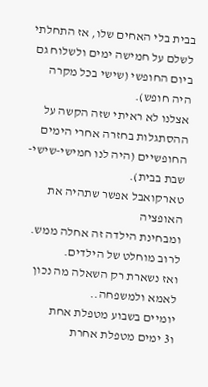בבית בלי האחים שלו, אז התחלתי לשלם על חמישה ימים ולשלוח גם ביום החופשי (שישי בכל מקרה היה חופש).
אצלנו לא ראיתי שזה הקשה על ההסתגלות בחזרה אחרי הימים החופשיים (היה לנו חמישי-שישי-שבת בבית).
טארקואבל אפשר שתהיה את האופציה
ומבחינת הילדה זה אחלה ממש. לרוב מוחלט של הילדים.
ואז נשארת רק השאלה מה נכון לאמא ולמשפחה..
יומיים בשבוע מטפלת אחת
ו3 ימים מטפלת אחרת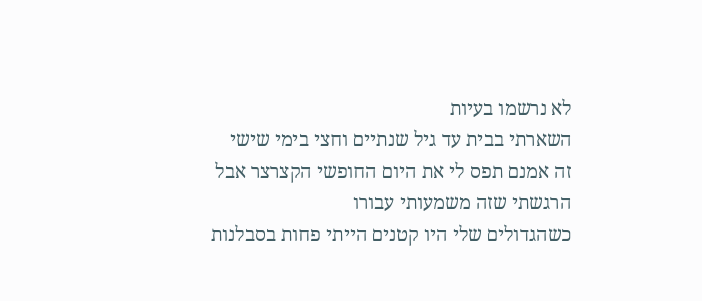לא נרשמו בעיות
השארתי בבית עד גיל שנתיים וחצי בימי שישי
זה אמנם תפס לי את היום החופשי הקצרצר אבל הרגשתי שזה משמעותי עבורו
כשהגדולים שלי היו קטנים הייתי פחות בסבלנות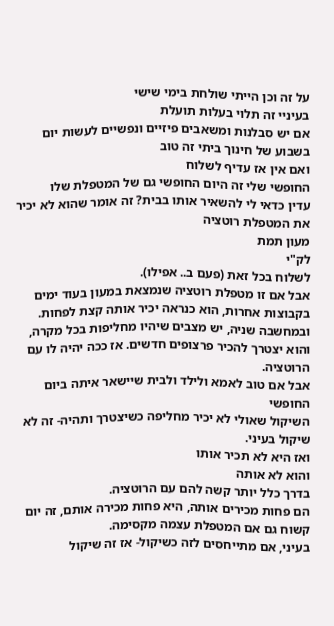על זה וכן הייתי שולחת בימי שישי
בעיניי זה תלוי בעלות תועלת
אם יש סבלנות ומשאבים פיזיים ונפשיים לעשות יום בשבוע של חינוך ביתי זה טוב
ואם אין אז עדיף לשלוח
החופשי שלי זה היום החופשי גם של המטפלת שלו
עדין כדאי לי להשאיר אותו בבית? זה אומר שהוא לא יכיר את המטפלת רוטציה
מעון תמת
לק"י
לשלוח בכל זאת (פעם ב.. אפילו).
אבל אם זו מטפלת רוטציה שנמצאת במעון בעוד ימים בקבוצות אחרות, הוא כנראה יכיר אותה קצת לפחות.
ובמחשבה שניה, יש מצבים שיהיו מחליפות בכל מקרה, והוא יצטרך להכיר פרצופים חדשים. אז ככה יהיה לו עם הרוטציה.
אבל אם טוב לאמא ולילד ולבית שיישאר איתה ביום החופשי
השיקול שאולי לא יכיר מחליפה כשיצטרך ותהיה- זה לא שיקול בעיני.
ואז היא לא תכיר אותו
והוא לא אותה
בדרך כלל יותר קשה להם עם הרוטציה.
הם פחות מכירים אותה, היא פחות מכירה אותם, זה יום קשוח גם אם המטפלת עצמה מקסימה.
בעיני, אם מתייחסים לזה כשיקול- אז זה שיקול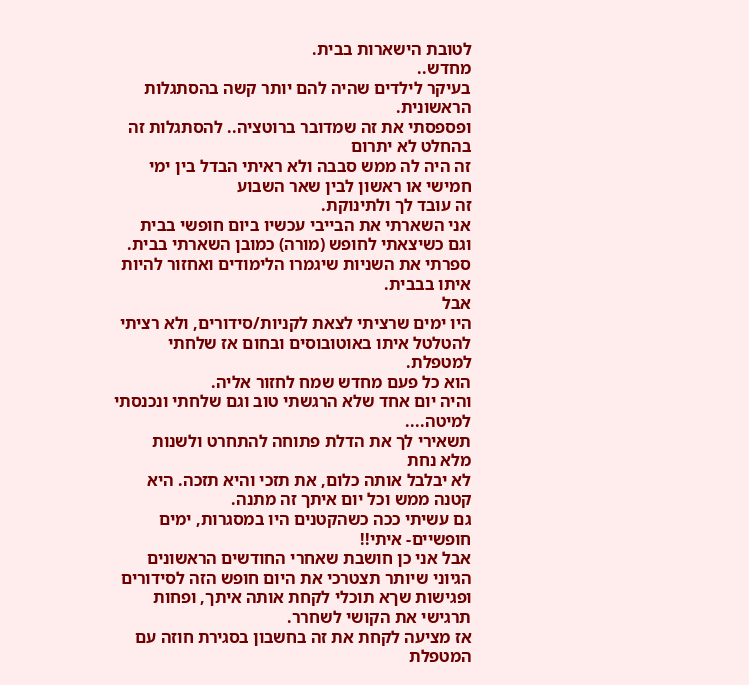לטובת הישארות בבית.
מחדש..
בעיקר לילדים שהיה להם יותר קשה בהסתגלות הראשונית.
ופספסתי את זה שמדובר ברוטציה.. להסתגלות זה בהחלט לא יתרום
זה היה לה ממש סבבה ולא ראיתי הבדל בין ימי חמישי או ראשון לבין שאר השבוע
זה עובד לך ולתינוקת.
אני השארתי את הבייבי עכשיו ביום חופשי בבית
וגם כשיצאתי לחופש (מורה) כמובן השארתי בבית. ספרתי את השניות שיגמרו הלימודים ואחזור להיות איתו בבבית.
אבל
היו ימים שרציתי לצאת לקניות/סידורים, ולא רציתי להטלטל איתו באוטובוסים ובחום אז שלחתי למטפלת.
הוא כל פעם מחדש שמח לחזור אליה.
והיה יום אחד שלא הרגשתי טוב וגם שלחתי ונכנסתי למיטה....
תשאירי לך את הדלת פתוחה להתחרט ולשנות
מלא נחת
לא יבלבל אותה כלום, את תזכי והיא תזכה. היא קטנה ממש וכל יום איתך זה מתנה.
גם עשיתי ככה כשהקטנים היו במסגרות, ימים חופשיים- איתי!!
אבל אני כן חושבת שאחרי החודשים הראשונים הגיוני שיותר תצטרכי את היום חופש הזה לסידורים ופגישות שךא תוכלי לקחת אותה איתך, ופחות תרגישי את הקושי לשחרר.
אז מציעה לקחת את זה בחשבון בסגירת חוזה עם המטפלת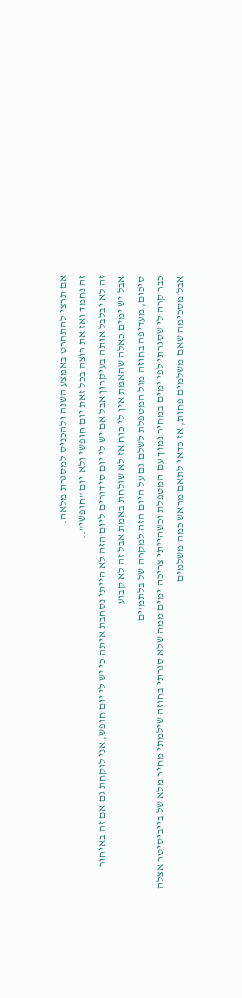אם תרצי להתחרט באמצע השנה ולהכניס למסגרת מלאה.
זה נחמד ואז את רוצה בכל זאת יום חופשי ולא יום "חופשי"..
זה לא יבלבל אותה בעיקרון אבל אם יש לי יום סידורים ליום הזה לא הייתי נסחבת איתה כי יש לי יום חופש, אני לוקחת גם אם זה באיחור
אבל יש ימים כאלה שהאמת אין לי כוח אז לא שולחת באמת אבל זה לא קבוע
סיכום, מעדיפה בחוזה מול המטפלת לשלם גם על היום הזה למקרה של בלתמ'ים
כבר קרה לי שסגרתי לפי ימים במחיר נמוך עם המטפלת וכשהייתי צריכה ימים ממה שלא סגרתי בחוזה שילמתי מחיר מלא של בייביסיטר אצלה
אבל מסכימה שאם משלמים פחות, אז כדאי לתאם מראש כמה משלמים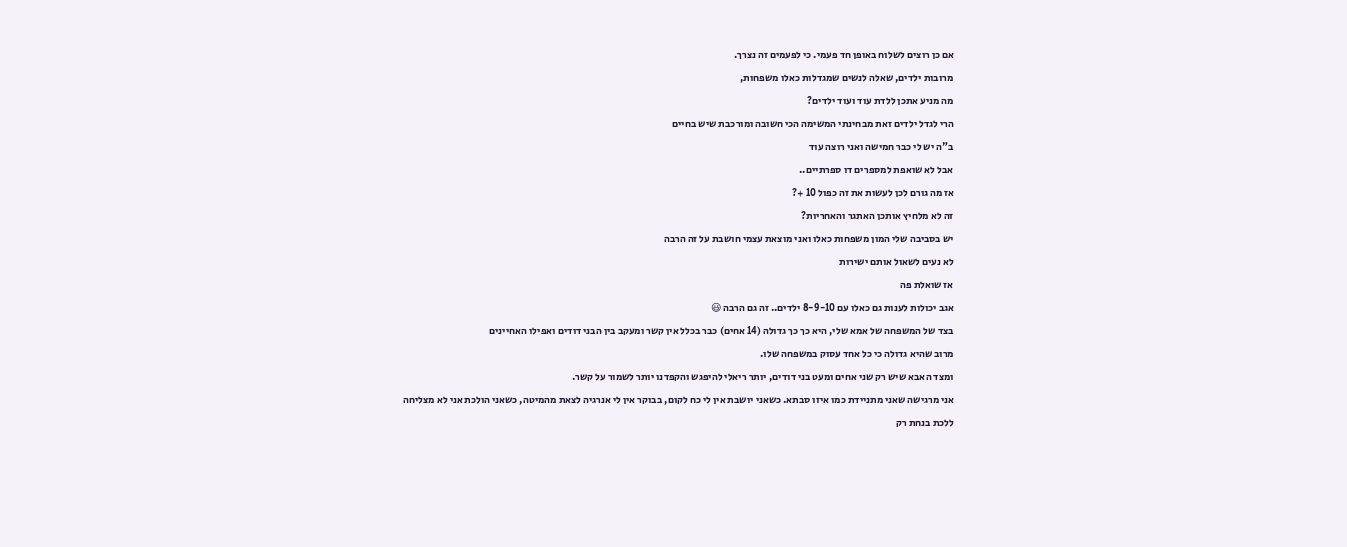אם כן רוצים לשלוח באופן חד פעמי. כי לפעמים זה נצרך.
מרובות ילדים, שאלה לנשים שמגדלות כאלו משפחות,
מה מניע אתכן ללדת עוד ועוד ילדים?
הרי לגדל ילדים זאת מבחינתי המשימה הכי חשובה ומורכבת שיש בחיים
ב"ה יש לי כבר חמישה ואני רוצה עוד
אבל לא שואפת למספרים דו ספרתיים..
אז מה גורם לכן לעשות את זה כפול 10 +?
זה לא מלחיץ אותכן האתגר והאחריות?
יש בסביבה שלי המון משפחות כאלו ואני מוצאת עצמי חושבת על זה הרבה
לא נעים לשאול אותם ישירות
אז שואלת פה
אגב יכולות לענות גם כאלו עם 8-9-10 ילדים.. זה גם הרבה 😃
בצד של המשפחה של אמא שלי, היא כך כך גדולה (14 אחים) כבר בכלל אין קשר ומעקב בין הבני דודים ואפילו האחיינים
מרוב שהיא גדולה כי כל אחד עסוק במשפחה שלו.
ומצד האבא שיש רק שני אחים ומעט בני דודים, יותר ריאלי להיפגש והקפדנו יותר לשמור על קשר.
אני מרגישה שאני מתניידת כמו איזו סבתא. כשאני יושבת אין לי כח לקום, בבוקר אין לי אנרגיה לצאת מהמיטה, כשאני הולכת אני לא מצליחה ללכת בנחת רק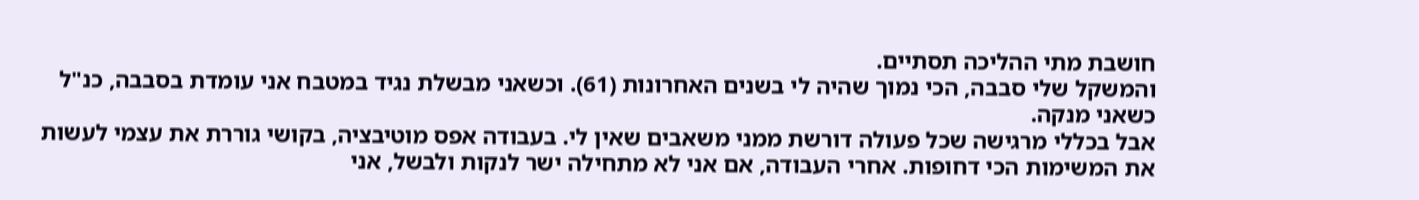חושבת מתי ההליכה תסתיים.
והמשקל שלי סבבה, הכי נמוך שהיה לי בשנים האחרונות (61). וכשאני מבשלת נגיד במטבח אני עומדת בסבבה, כנ"ל כשאני מנקה.
אבל בכללי מרגישה שכל פעולה דורשת ממני משאבים שאין לי. בעבודה אפס מוטיבציה, בקושי גוררת את עצמי לעשות את המשימות הכי דחופות. אחרי העבודה, אם אני לא מתחילה ישר לנקות ולבשל, אני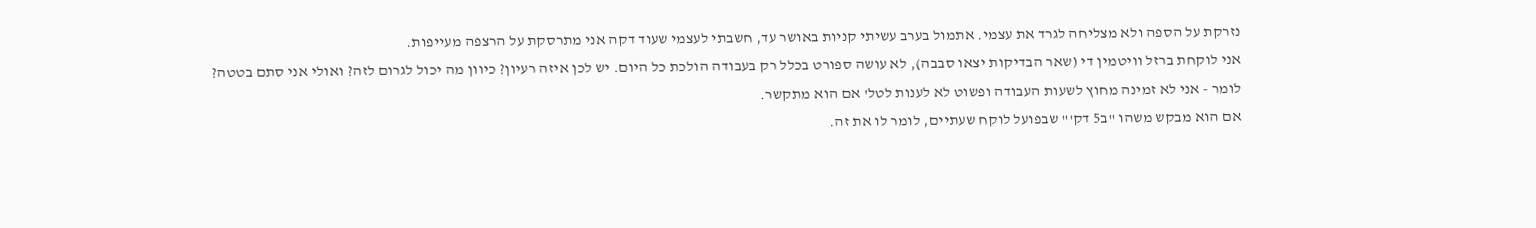נזרקת על הספה ולא מצליחה לגרד את עצמי. אתמול בערב עשיתי קניות באושר עד, חשבתי לעצמי שעוד דקה אני מתרסקת על הרצפה מעייפות.
אני לוקחת ברזל וויטמין די (שאר הבדיקות יצאו סבבה), לא עושה ספורט בכלל רק בעבודה הולכת כל היום. יש לכן איזה רעיון? כיוון מה יכול לגרום לזה? ואולי אני סתם בטטה?
לומר - אני לא זמינה מחוץ לשעות העבודה ופשוט לא לענות לטל' אם הוא מתקשר.
אם הוא מבקש משהו "ב5 דק'" שבפועל לוקח שעתיים, לומר לו את זה.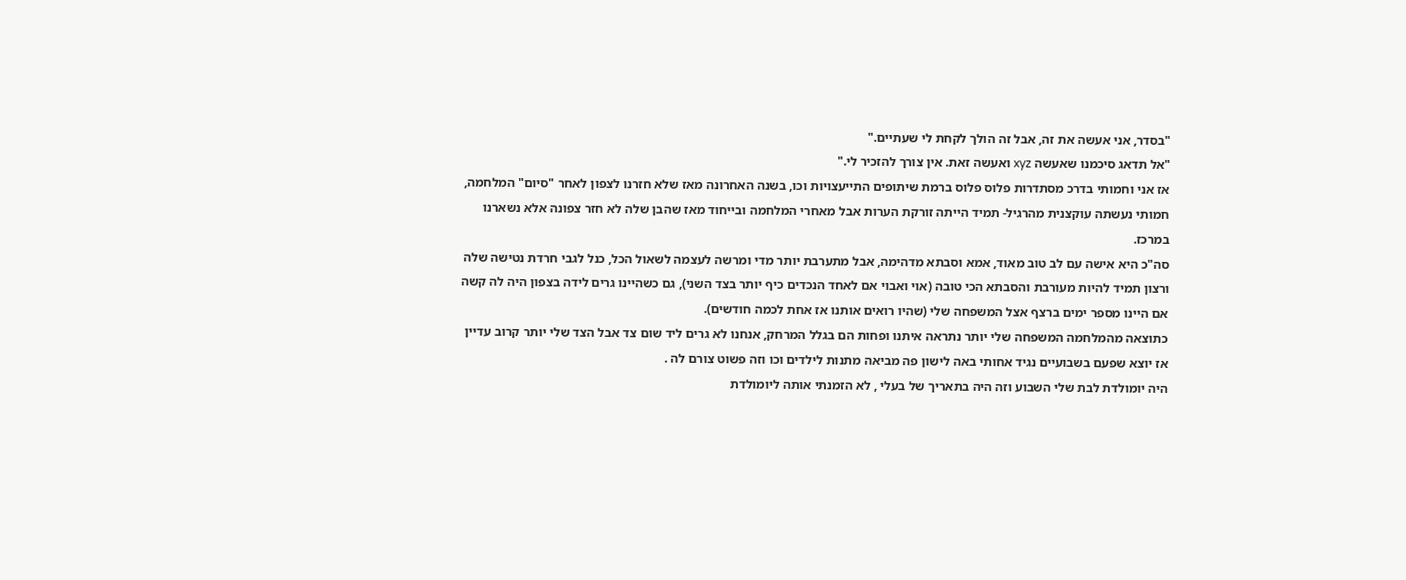"בסדר, אני אעשה את זה, אבל זה הולך לקחת לי שעתיים."
"אל תדאג סיכמנו שאעשה xyz ואעשה זאת. אין צורך להזכיר לי."
אז אני וחמותי בדרכ מסתדרות פלוס פלוס ברמת שיתופים התייעצויות וכו, בשנה האחרונה מאז שלא חזרנו לצפון לאחר "סיום" המלחמה, חמותי נעשתה עוקצנית מהרגיל- תמיד הייתה זורקת הערות אבל מאחרי המלחמה ובייחוד מאז שהבן שלה לא חזר צפונה אלא נשארנו במרכז.
סה"כ היא אישה עם לב טוב מאוד, אמא וסבתא מדהימה, אבל מתערבת יותר מדי ומרשה לעצמה לשאול הכל, כנל לגבי חרדת נטישה שלה ורצון תמיד להיות מעורבת והסבתא הכי טובה (אוי ואבוי אם לאחד הנכדים כיף יותר בצד השני), גם כשהיינו גרים לידה בצפון היה לה קשה אם היינו מספר ימים ברצף אצל המשפחה שלי (שהיו רואים אותנו אז אחת לכמה חודשים).
כתוצאה מהמלחמה המשפחה שלי יותר נתראה איתנו ופחות הם בגלל המרחק, אנחנו לא גרים ליד שום צד אבל הצד שלי יותר קרוב עדיין אז יוצא שפעם בשבועיים נגיד אחותי באה לישון פה מביאה מתנות לילדים וכו וזה פשוט צורם לה .
היה יומולדת לבת שלי השבוע וזה היה בתאריך של בעלי , לא הזמנתי אותה ליומולדת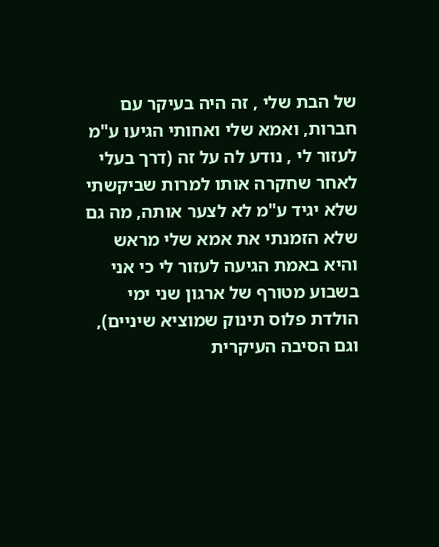של הבת שלי , זה היה בעיקר עם חברות, ואמא שלי ואחותי הגיעו ע"מ לעזור לי , נודע לה על זה (דרך בעלי לאחר שחקרה אותו למרות שביקשתי שלא יגיד ע"מ לא לצער אותה, מה גם שלא הזמנתי את אמא שלי מראש והיא באמת הגיעה לעזור לי כי אני בשבוע מטורף של ארגון שני ימי הולדת פלוס תינוק שמוציא שיניים), וגם הסיבה העיקרית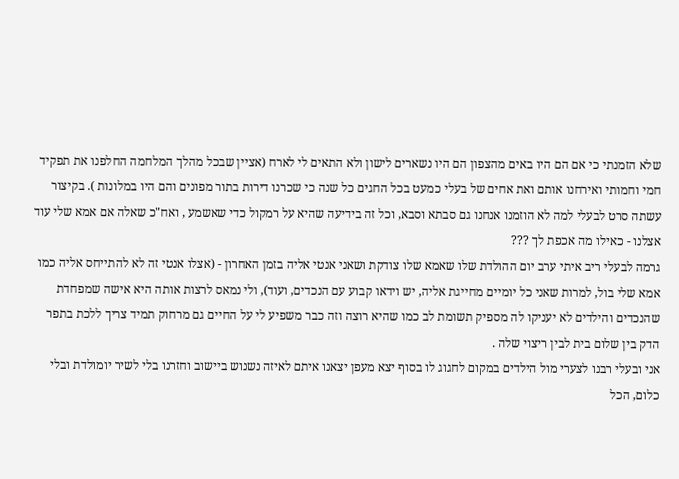שלא הזמנתי כי אם הם היו באים מהצפון הם היו נשארים לישון ולא התאים לי לארח (אציין שבכל מהלך המלחמה החלפנו את תפקיד חמי וחמותי ואירחנו אותם ואת אחים של בעלי כמעט בכל החגים כל שנה כי שכרנו דירות בתור מפונים והם היו במלונות ). בקיצור עשתה סרט לבעלי למה לא הוזמנו אנחנו גם סבתא וסבא, וכל זה בידיעה שהיא על רמקול כדי שאשמע , ואח"כ שאלה אם אמא שלי עוד אצלנו - כאילו מה אכפת לך ???
גרמה לבעלי ריב איתי ערב יום ההולדת שלו שאמא שלו צודקת ושאני אנטי אליה בזמן האחרון - (אצלו אנטי זה לא להתייחס אליה כמו אמא שלי בול, למרות שאני כל יומיים מחייגת אליה, יש וידאו קבוע עם הנכדים, ועוד), ולי נמאס לרצות אותה היא אישה שמפחדת שהנכדים והילדים לא יעניקו לה מספיק תשומת לב כמו שהיא רוצה וזה כבר משפיע לי על החיים גם מרחוק תמיד צריך ללכת בתפר הדק בין שלום בית לבין ריצוי שלה .
אני ובעלי רבנו לצערי מול הילדים במקום לחגוג לו בסוף יצא מעפן יצאנו איתם לאיזה נשנוש ביישוב וחזרנו בלי לשיר יומולדת ובלי כלום, הכל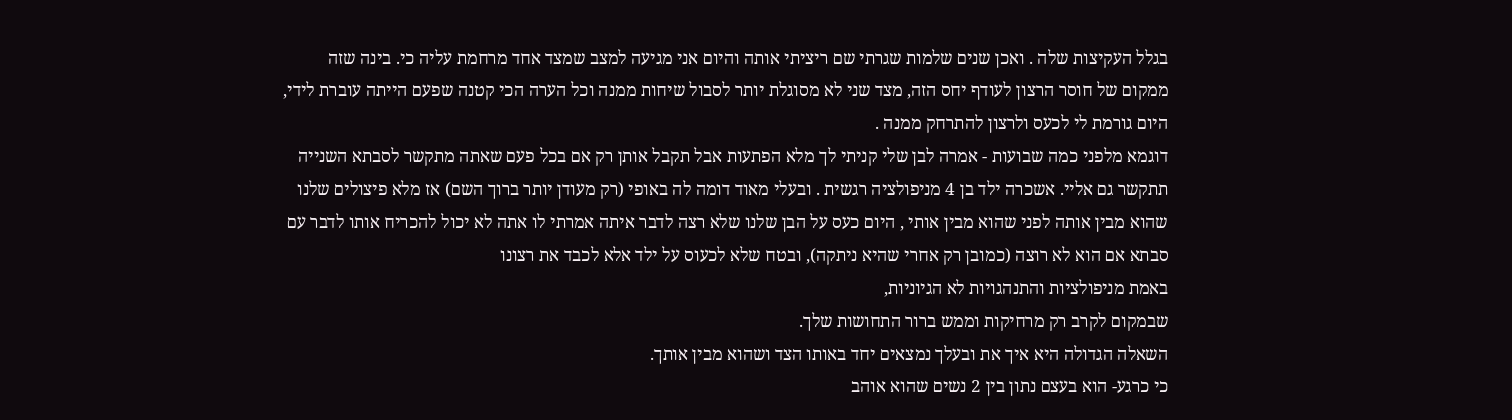בגלל העקיצות שלה . ואכן שנים שלמות שגרתי שם ריציתי אותה והיום אני מגיעה למצב שמצד אחד מרחמת עליה כי. בינה שזה ממקום של חוסר הרצון לעודף יחס הזה, מצד שני לא מסוגלת יותר לסבול שיחות ממנה וכל הערה הכי קטנה שפעם הייתה עוברת לידי, היום גורמת לי לכעס ולרצון להתרחק ממנה .
דוגמא מלפני כמה שבועות - אמרה לבן שלי קניתי לך מלא הפתעות אבל תקבל אותן רק אם בכל פעם שאתה מתקשר לסבתא השנייה תתקשר גם אליי. אשכרה ילד בן 4 מניפולציה רגשית . ובעלי מאוד דומה לה באופי (רק מעודן יותר ברוך השם) אז מלא פיצולים שלנו שהוא מבין אותה לפני שהוא מבין אותי , היום כעס על הבן שלנו שלא רצה לדבר איתה אמרתי לו אתה לא יכול להכריח אותו לדבר עם סבתא אם הוא לא רוצה (כמובן רק אחרי שהיא ניתקה), ובטח שלא לכעוס על ילד אלא לכבד את רצונו
באמת מניפולציות והתנהגויות לא הגיוניות,
שבמקום לקרב רק מרחיקות וממש ברור התחושות שלך.
השאלה הגדולה היא איך את ובעלך נמצאים יחד באותו הצד ושהוא מבין אותך.
כי כרגע- הוא בעצם נתון בין 2 נשים שהוא אוהב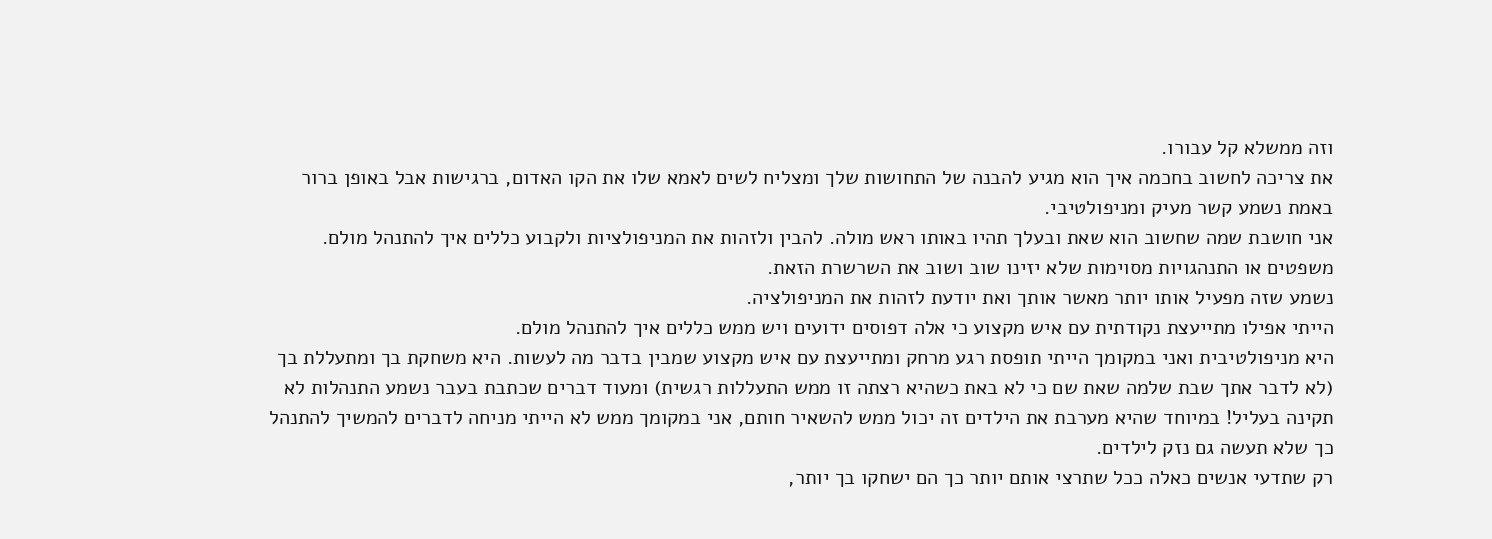וזה ממשלא קל עבורו.
את צריכה לחשוב בחכמה איך הוא מגיע להבנה של התחושות שלך ומצליח לשים לאמא שלו את הקו האדום, ברגישות אבל באופן ברור
באמת נשמע קשר מעיק ומניפולטיבי.
אני חושבת שמה שחשוב הוא שאת ובעלך תהיו באותו ראש מולה. להבין ולזהות את המניפולציות ולקבוע כללים איך להתנהל מולם.
משפטים או התנהגויות מסוימות שלא יזינו שוב ושוב את השרשרת הזאת.
נשמע שזה מפעיל אותו יותר מאשר אותך ואת יודעת לזהות את המניפולציה.
הייתי אפילו מתייעצת נקודתית עם איש מקצוע כי אלה דפוסים ידועים ויש ממש כללים איך להתנהל מולם.
היא מניפולטיבית ואני במקומך הייתי תופסת רגע מרחק ומתייעצת עם איש מקצוע שמבין בדבר מה לעשות. היא משחקת בך ומתעללת בך (לא לדבר אתך שבת שלמה שאת שם כי לא באת כשהיא רצתה זו ממש התעללות רגשית) ומעוד דברים שכתבת בעבר נשמע התנהלות לא תקינה בעליל! במיוחד שהיא מערבת את הילדים זה יכול ממש להשאיר חותם, אני במקומך ממש לא הייתי מניחה לדברים להמשיך להתנהל כך שלא תעשה גם נזק לילדים.
רק שתדעי אנשים כאלה ככל שתרצי אותם יותר כך הם ישחקו בך יותר,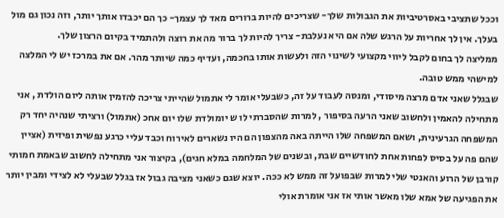וככל שתציבי באסרטיביות את הגבולות שלך- שצריכים להיות ברורים מאד לך עצמך- כך הם יכבדו אותך יותר, וזה נכון גם מול בעלך. אין לך אחריות על הרגש שלה אם היא נעלבת- צריך להיות לך ברור מה את רוצה ולהתמיד בקיום הרצון שלך.
ממליצה לך בחום לקבל ליווי מקצועי לשינוי הזה ולעשות אותו בחכמה, ועדיף כמה שיותר מהר. אם את במרכז יש לי המלצה למישהי ממש טובה.
שבגלל שאני אדם מרצה מיסודי, ומנסה לעבוד על זה, כשבעלי אומר לי אתמול שהייתי צריכה להזמין אותה ליום הולדת , אני מתחילה להאמין ולחשוב שאני הרעה בסיפור , למרות שהסברתי לו ש יומולדת שלו יום אחכ (אתמול) ורציתי שנהיה יחד רק המשפחה הגרעינית, ושאם המשפחה שלו הייתה באה מהצפון הם היו נשארים לאירוח וכבד עליי כרגע נפשית ופיזית (אציין שהם פה על בסיס לפחות אחת לחודשיים שבת, ובשנים של המלחמה במלא חגים), בקיצור אני מתחילה לחשוב שבאמת חמותי קורבן של הרוע והאנטי שלי למרות שבפועל זה ממש לא ככה. יוצא שגם כשאני מציבה גבול אז בגלל שבעלי לא לצידי ומבין יותר את הפגיעה של אמא שלו מאשר אותי אז אני אומרת אולי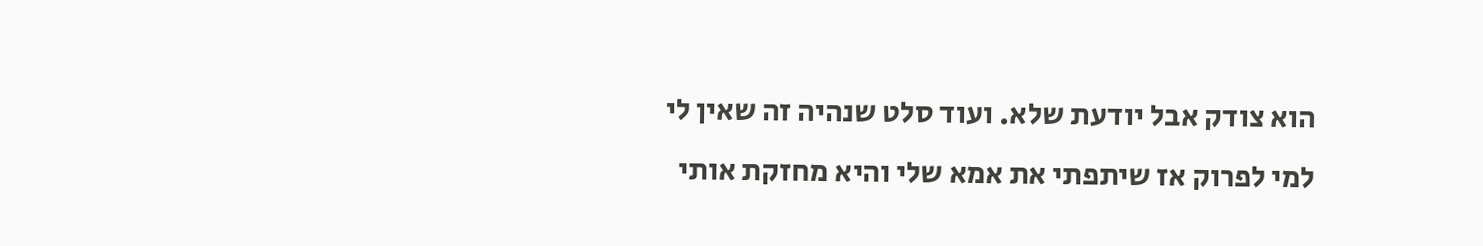הוא צודק אבל יודעת שלא. ועוד סלט שנהיה זה שאין לי למי לפרוק אז שיתפתי את אמא שלי והיא מחזקת אותי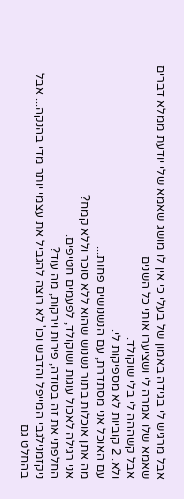אבל מרגיש לי בגידה באמון של בעלי כי אין לו מושג שאמא שלי יודעת ממלא דברים שאמא שלו אמרה לי ושציערו אותי כל השנים
אבל קשההה לי בלי שוקולד.
ולא. 2 קוביות לא מספיקות לי.
עם האוכל אני מסתדרת, עם הנשנושים פחות...
מה אתן אוכלות בתור נשנוש שהוא ללא סוכר וללא קמח?
אני רגילה לאכול עוגות ושוקולד, לפעמים חטיפים.
החלפתי את זה בסודה, פירות וירקות, מה עוד?
ניקזמנילגבי המייפל והדבש וכו' לא רוצה להגביל את עצמי יותר מדי בהנקה... אבל בהחלט גם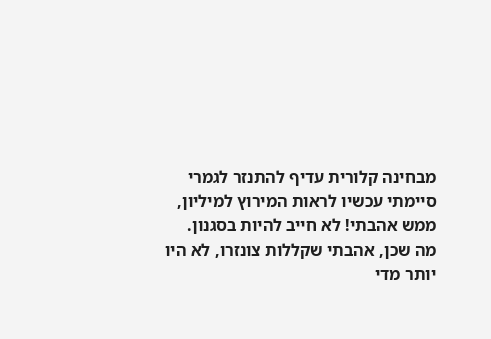מבחינה קלורית עדיף להתנזר לגמרי
סיימתי עכשיו לראות המירוץ למיליון, ממש אהבתי! לא חייב להיות בסגנון. מה שכן, אהבתי שקללות צונזרו, לא היו יותר מדי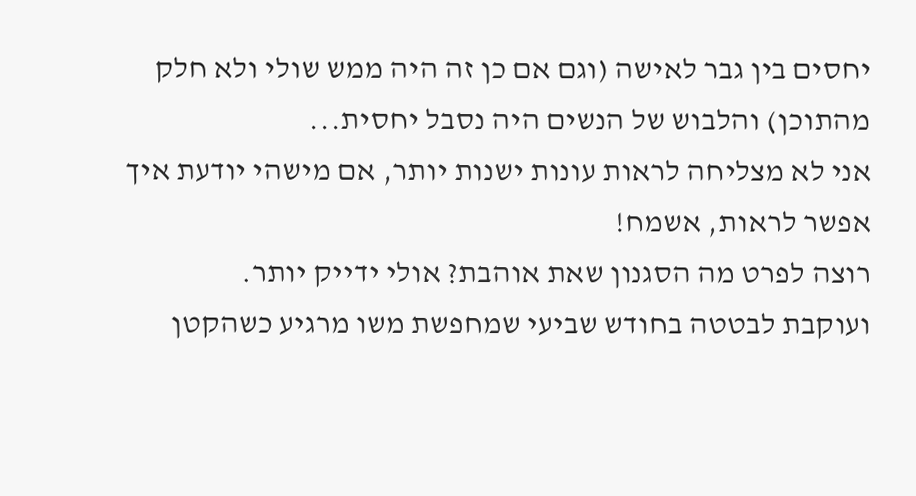יחסים בין גבר לאישה (וגם אם כן זה היה ממש שולי ולא חלק מהתוכן) והלבוש של הנשים היה נסבל יחסית...
אני לא מצליחה לראות עונות ישנות יותר, אם מישהי יודעת איך אפשר לראות, אשמח!
רוצה לפרט מה הסגנון שאת אוהבת? אולי ידייק יותר.
ועוקבת לבטטה בחודש שביעי שמחפשת משו מרגיע כשהקטן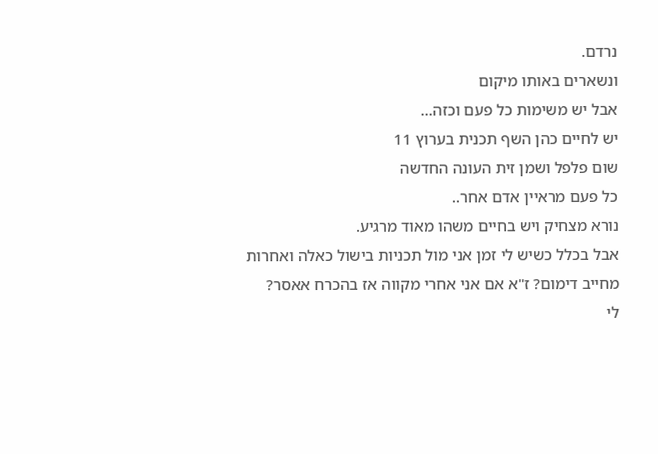נרדם.
ונשארים באותו מיקום
אבל יש משימות כל פעם וכזה…
יש לחיים כהן השף תכנית בערוץ 11
שום פלפל ושמן זית העונה החדשה
כל פעם מראיין אדם אחר..
נורא מצחיק ויש בחיים משהו מאוד מרגיע.
אבל בכלל כשיש לי זמן אני מול תכניות בישול כאלה ואחרות
מחייב דימום? ז"א אם אני אחרי מקווה אז בהכרח אאסר?
לי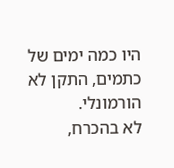היו כמה ימים של כתמים, התקן לא הורמונלי.
לא בהכרח,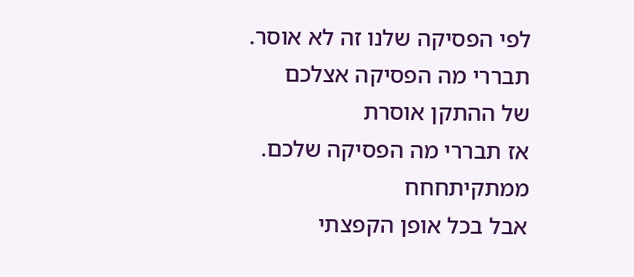לפי הפסיקה שלנו זה לא אוסר.
תבררי מה הפסיקה אצלכם
של ההתקן אוסרת
אז תבררי מה הפסיקה שלכם.
ממתקיתחחח
אבל בכל אופן הקפצתי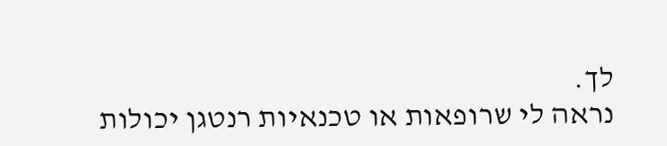לך.
נראה לי שרופאות או טכנאיות רנטגן יכולות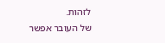לזהות.
של העובר אפשר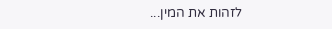לזהות את המין...